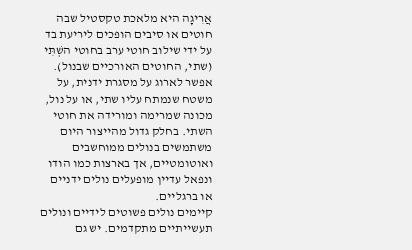אֲרִיגָה היא מלאכת טקסטיל שבה חוטים או סיבים הופכים ליריעת בד על ידי שילוב חוטי ערב בחוטי השְׁתִּי (שתי, החוטים האורכיים שבנול). אפשר לארוג על מסגרת ידנית, על משטח שנמתח עליו שתי, או על נול, מכונה שמרימה ומורידה את חוטי השתי. בחלק גדול מהייצור היום משתמשים בנולים ממוחשבים ואוטומטיים, אך בארצות כמו הודו ונפאל עדיין מופעלים נולים ידניים או ברגליים.
קיימים נולים פשוטים לידיים ונולים תעשייתיים מתקדמים. יש גם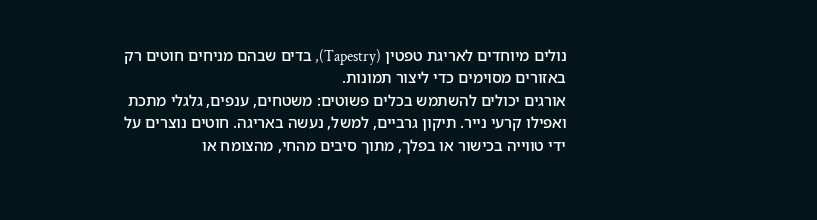נולים מיוחדים לאריגת טפטין (Tapestry), בדים שבהם מניחים חוטים רק באזורים מסוימים כדי ליצור תמונות.
אורגים יכולים להשתמש בכלים פשוטים: משטחים, ענפים, גלגלי מתכת ואפילו קרעי נייר. תיקון גרביים, למשל, נעשה באריגה. חוטים נוצרים על ידי טווייה בכישור או בפלך, מתוך סיבים מהחי, מהצומח או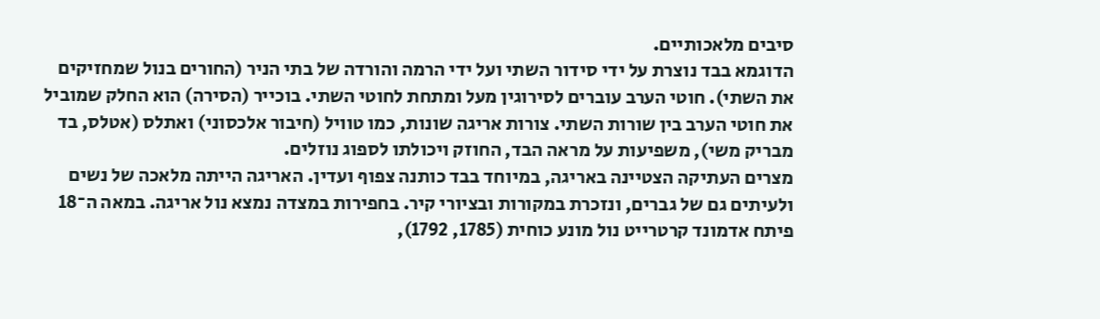סיבים מלאכותיים.
הדוגמא בבד נוצרת על ידי סידור השתי ועל ידי הרמה והורדה של בתי הניר (החורים בנול שמחזיקים את השתי). חוטי הערב עוברים לסירוגין מעל ומתחת לחוטי השתי. בוכייר (הסירה) הוא החלק שמוביל את חוטי הערב בין שורות השתי. צורות אריגה שונות, כמו טוויל (חיבור אלכסוני) ואתלס (אטלס, בד מבריק משי), משפיעות על מראה הבד, החוזק ויכולתו לספוג נוזלים.
מצרים העתיקה הצטיינה באריגה, במיוחד בבד כותנה צפוף ועדין. האריגה הייתה מלאכה של נשים ולעיתים גם של גברים, ונזכרת במקורות ובציורי קיר. בחפירות במצדה נמצא נול אריגה. במאה ה־18 פיתח אדמונד קרטרייט נול מונע כוחית (1785, 1792),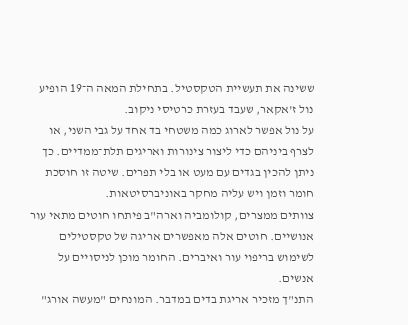ששינה את תעשיית הטקסטיל. בתחילת המאה ה־19 הופיע נול ז'אקאר, שעבד בעזרת כרטיסי ניקוב.
על נול אפשר לארוג כמה משטחי בד אחד על גבי השני, או לצרף ביניהם כדי ליצור צינורות ואריגים תלת־ממדיים. כך ניתן להכין בגדים עם מעט או בלי תפרים. שיטה זו חוסכת חומר וזמן ויש עליה מחקר באוניברסיטאות.
צוותים ממצרים, קולומביה וארה"ב פיתחו חוטים מתאי עור אנושיים. חוטים אלה מאפשרים אריגה של טקסטילים לשימוש בריפוי עור ואיברים. החומר מוכן לניסויים על אנשים.
התנ"ך מזכיר אריגת בדים במדבר. המונחים "מעשה אורג"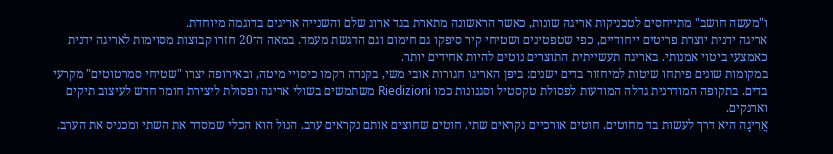ו"מעשה חושב" מתייחסים לטכניקות אריגה שונות, כאשר הראשונה מתארת בגד ארוג שלם והשנייה אריגים בדוגמה מיוחדת.
אריגה ידנית יוצרת פריטים ייחודיים, כפי שטפטינים ושטיחי קיר סיפקו גם חימום וגם הדגשת מעמד. במאה ה־20 חזרו קבוצות מסוימות לאריגה ידנית כאמצעי ביטוי אמנותי. באריגה תעשייתית התוצרים נוטים להיות אחידים יותר.
במקומות שונים פיתחו שיטות למיחזור בדים ישנים: ביפן האריגו חגורות אובי משי, בקנדה רקמו כיסויי מיטה, ובאירופה יצרו "שטיחי סמרטוטים" מקרעי בדים. בתקופה המודרנית גדלה המודעות לפסולת טקסטיל וסגנונות כמו Riedizioni משתמשים בשולי אריגה ופסולת ליצירת חומר חדש לעיצוב תיקים וארנקים.
אֲרִיגָה היא דרך לעשות בד מחוטים. חוטים אורכיים נקראים שתי. חוטים שחוצים אותם נקראים ערב. הנול הוא הכלי שמסדר את השתי ומכניס את הערב.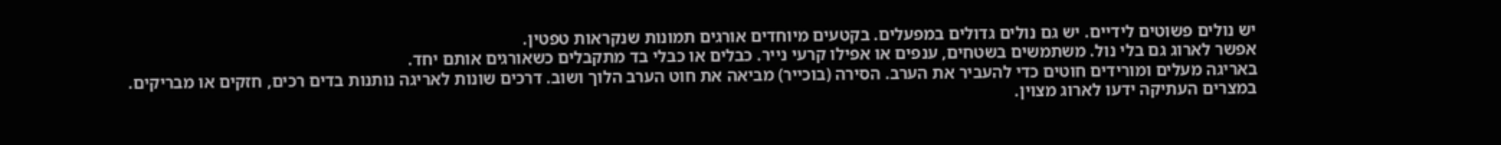יש נולים פשוטים לידיים. יש גם נולים גדולים במפעלים. בקטעים מיוחדים אורגים תמונות שנקראות טפטין.
אפשר לארוג גם בלי נול. משתמשים בשטחים, ענפים או אפילו קרעי נייר. כבלים או כבלי בד מתקבלים כשאורגים אותם יחד.
באריגה מעלים ומורידים חוטים כדי להעביר את הערב. הסירה (בוכייר) מביאה את חוט הערב הלוך ושוב. דרכים שונות לאריגה נותנות בדים רכים, חזקים או מבריקים.
במצרים העתיקה ידעו לארוג מצוין.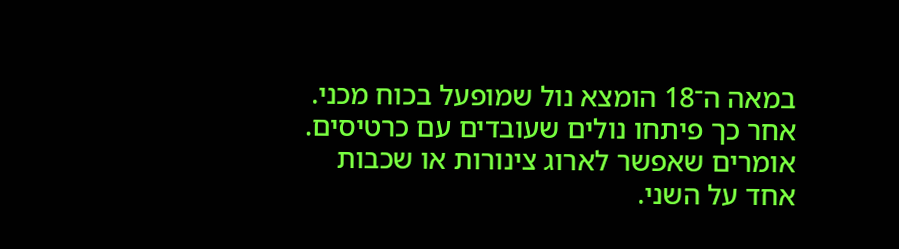במאה ה־18 הומצא נול שמופעל בכוח מכני. אחר כך פיתחו נולים שעובדים עם כרטיסים.
אומרים שאפשר לארוג צינורות או שכבות אחד על השני.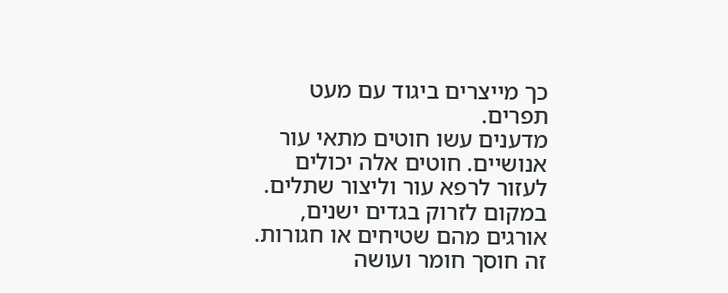כך מייצרים ביגוד עם מעט תפרים.
מדענים עשו חוטים מתאי עור אנושיים. חוטים אלה יכולים לעזור לרפא עור וליצור שתלים.
במקום לזרוק בגדים ישנים, אורגים מהם שטיחים או חגורות. זה חוסך חומר ועושה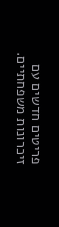פריטים חדשים עם זיכרונות משפחתיים.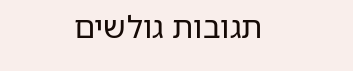תגובות גולשים